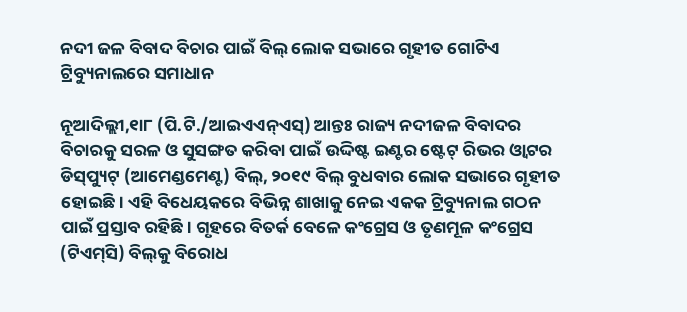ନଦୀ ଜଳ ବିବାଦ ବିଚାର ପାଇଁ ବିଲ୍‌ ଲୋକ ସଭାରେ ଗୃହୀତ ଗୋଟିଏ ଟ୍ରିବ୍ୟୁନାଲରେ ସମାଧାନ

ନୂଆଦିଲ୍ଲୀ,୧ା୮ (ପି.ଟି./ଆଇଏଏନ୍‌ଏସ୍‌) ଆନ୍ତଃ ରାଜ୍ୟ ନଦୀଜଳ ବିବାଦର ବିଚାରକୁ ସରଳ ଓ ସୁସଙ୍ଗତ କରିବା ପାଇଁ ଉଦ୍ଦିଷ୍ଟ ଇଣ୍ଟର ଷ୍ଟେଟ୍‌ ରିଭର ଓ୍ବାଟର ଡିସ୍‌ପ୍ୟୁଟ୍‌ (ଆମେଣ୍ଡମେଣ୍ଟ) ବିଲ୍‌, ୨୦୧୯ ବିଲ୍‌ ବୁଧବାର ଲୋକ ସଭାରେ ଗୃହୀତ ହୋଇଛି। ଏହି ବିଧେୟକରେ ବିଭିନ୍ନ ଶାଖାକୁ ନେଇ ଏକକ ଟ୍ରିବ୍ୟୁନାଲ ଗଠନ ପାଇଁ ପ୍ରସ୍ତାବ ରହିଛି। ଗୃହରେ ବିତର୍କ ବେଳେ କଂଗ୍ରେସ ଓ ତୃଣମୂଳ କଂଗ୍ରେସ (ଟିଏମ୍‌ସି) ବିଲ୍‌କୁ ବିରୋଧ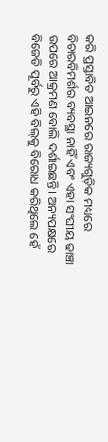କରି ପ୍ରସ୍ତାବିତ ଆଇନରେ ରାଜ୍ୟଗୁଡ଼ିକ ମଧ୍ୟରେ ବିଚାରବିମର୍ଶର ବ୍ୟବସ୍ଥା ନାହିଁ ଏବଂ ଏହା ସଂଘୀୟ ଢାଞ୍ଚା ଉପରେ ଆକ୍ରମଣ ବୋଲି ଦର୍ଶାଇଛନ୍ତି। ଅନ୍ୟପକ୍ଷରେ ବିଜେଡି ପୂର୍ବରୁ ଏହି ବିଲ୍‌କୁ ବିରୋଧ କରିଥିଲେ ହେଁ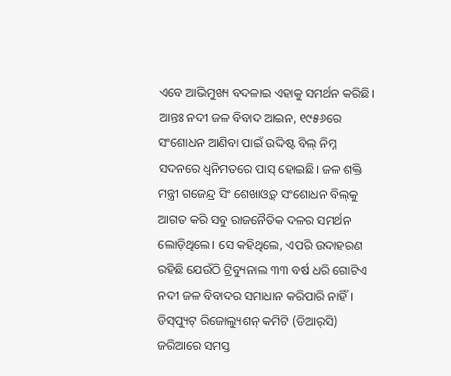ଏବେ ଆଭିମୁଖ୍ୟ ବଦଳାଇ ଏହାକୁ ସମର୍ଥନ କରିଛି।
ଆନ୍ତଃ ନଦୀ ଜଳ ବିବାଦ ଆଇନ, ୧୯୫୬ରେ ସଂଶୋଧନ ଆଣିବା ପାଇଁ ଉଦ୍ଦିଷ୍ଟ ବିଲ୍‌ ନିମ୍ନ ସଦନରେ ଧ୍ୱନିମତରେ ପାସ୍‌ ହୋଇଛି। ଜଳ ଶକ୍ତି ମନ୍ତ୍ରୀ ଗଜେନ୍ଦ୍ର ସିଂ ଶେଖାଓ୍ବତ୍‌ ସଂଶୋଧନ ବିଲ୍‌କୁ ଆଗତ କରି ସବୁ ରାଜନୈତିକ ଦଳର ସମର୍ଥନ ଲୋଡ଼ିଥିଲେ। ସେ କହିଥିଲେ, ଏପରି ଉଦାହରଣ ରହିଛି ଯେଉଁଠି ଟ୍ରିବ୍ୟୁନାଲ ୩୩ ବର୍ଷ ଧରି ଗୋଟିଏ ନଦୀ ଜଳ ବିବାଦର ସମାଧାନ କରିପାରି ନାହିଁ। ଡିସ୍‌ପ୍ୟୁଟ୍‌ ରିଜୋଲ୍ୟୁଶନ୍‌ କମିଟି (ଡିଆର୍‌ସି) ଜରିଆରେ ସମସ୍ତ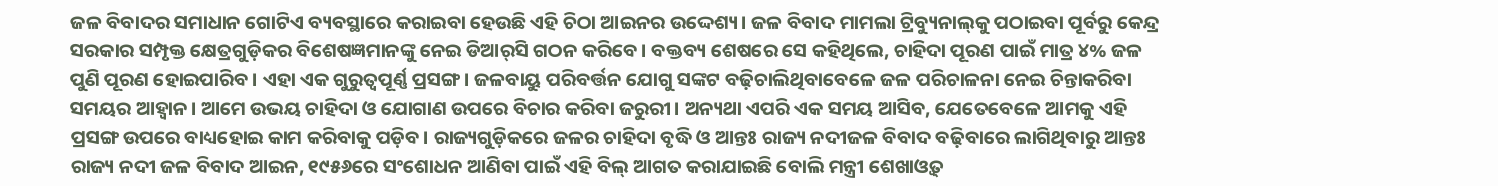ଜଳ ବିବାଦର ସମାଧାନ ଗୋଟିଏ ବ୍ୟବସ୍ଥାରେ କରାଇବା ହେଉଛି ଏହି ଚିଠା ଆଇନର ଉଦ୍ଦେଶ୍ୟ। ଜଳ ବିବାଦ ମାମଲା ଟ୍ରିବ୍ୟୁନାଲ୍‌କୁ ପଠାଇବା ପୂର୍ବରୁ କେନ୍ଦ୍ର ସରକାର ସମ୍ପୃକ୍ତ କ୍ଷେତ୍ରଗୁଡ଼ିକର ବିଶେଷଜ୍ଞମାନଙ୍କୁ ନେଇ ଡିଆର୍‌ସି ଗଠନ କରିବେ। ବକ୍ତବ୍ୟ ଶେଷରେ ସେ କହିଥିଲେ, ଚାହିଦା ପୂରଣ ପାଇଁ ମାତ୍ର ୪% ଜଳ ପୁଣି ପୂରଣ ହୋଇପାରିବ। ଏହା ଏକ ଗୁରୁତ୍ୱପୂର୍ଣ୍ଣ ପ୍ରସଙ୍ଗ। ଜଳବାୟୁ ପରିବର୍ତ୍ତନ ଯୋଗୁ ସଙ୍କଟ ବଢ଼ିଚାଲିଥିବାବେଳେ ଜଳ ପରିଚାଳନା ନେଇ ଚିନ୍ତାକରିବା ସମୟର ଆହ୍ବାନ। ଆମେ ଉଭୟ ଚାହିଦା ଓ ଯୋଗାଣ ଉପରେ ବିଚାର କରିବା ଜରୁରୀ। ଅନ୍ୟଥା ଏପରି ଏକ ସମୟ ଆସିବ, ଯେତେବେଳେ ଆମକୁ ଏହି ପ୍ରସଙ୍ଗ ଉପରେ ବାଧ୍ୟହୋଇ କାମ କରିବାକୁ ପଡ଼ିବ। ରାଜ୍ୟଗୁଡ଼ିକରେ ଜଳର ଚାହିଦା ବୃଦ୍ଧି ଓ ଆନ୍ତଃ ରାଜ୍ୟ ନଦୀଜଳ ବିବାଦ ବଢ଼ିବାରେ ଲାଗିଥିବାରୁ ଆନ୍ତଃ ରାଜ୍ୟ ନଦୀ ଜଳ ବିବାଦ ଆଇନ, ୧୯୫୬ରେ ସଂଶୋଧନ ଆଣିବା ପାଇଁ ଏହି ବିଲ୍‌ ଆଗତ କରାଯାଇଛି ବୋଲି ମନ୍ତ୍ରୀ ଶେଖାଓ୍ବତ୍‌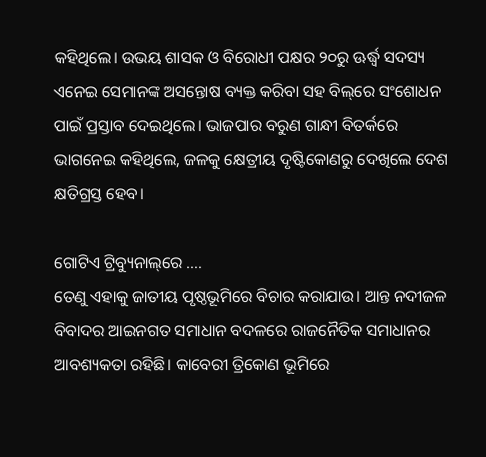କହିଥିଲେ। ଉଭୟ ଶାସକ ଓ ବିରୋଧୀ ପକ୍ଷର ୨୦ରୁ ଊର୍ଦ୍ଧ୍ୱ ସଦସ୍ୟ ଏନେଇ ସେମାନଙ୍କ ଅସନ୍ତୋଷ ବ୍ୟକ୍ତ କରିବା ସହ ବିଲ୍‌ରେ ସଂଶୋଧନ ପାଇଁ ପ୍ରସ୍ତାବ ଦେଇଥିଲେ। ଭାଜପାର ବରୁଣ ଗାନ୍ଧୀ ବିତର୍କରେ ଭାଗନେଇ କହିଥିଲେ, ଜଳକୁ କ୍ଷେତ୍ରୀୟ ଦୃଷ୍ଟିକୋଣରୁ ଦେଖିଲେ ଦେଶ କ୍ଷତିଗ୍ରସ୍ତ ହେବ।

ଗୋଟିଏ ଟ୍ରିବ୍ୟୁନାଲ୍‌ରେ ….
ତେଣୁ ଏହାକୁ ଜାତୀୟ ପୃଷ୍ଠଭୂମିରେ ବିଚାର କରାଯାଉ। ଆନ୍ତ ନଦୀଜଳ ବିବାଦର ଆଇନଗତ ସମାଧାନ ବଦଳରେ ରାଜନୈତିକ ସମାଧାନର ଆବଶ୍ୟକତା ରହିଛି। କାବେରୀ ତ୍ରିକୋଣ ଭୂମିରେ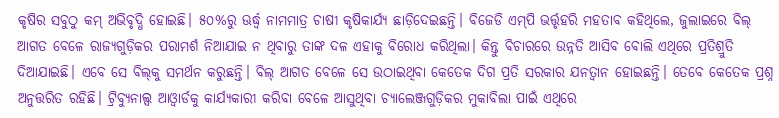କୃଷିର ସବୁଠୁ କମ୍‌ ଅଭିବୃଦ୍ଧି ହୋଇଛି। ୫୦%ରୁ ଊର୍ଦ୍ଧ୍ୱ ନାମମାତ୍ର ଚାଷୀ କୃଷିକାର୍ଯ୍ୟ ଛାଡ଼ିଦେଇଛନ୍ତି। ବିଜେଡି ଏମ୍‌ପି ଭର୍ତ୍ତୃହରି ମହତାବ କହିଥିଲେ, ଜୁଲାଇରେ ବିଲ୍‌ ଆଗତ ବେଳେ ରାଜ୍ୟଗୁଡ଼ିକର ପରାମର୍ଶ ନିଆଯାଇ ନ ଥିବାରୁ ତାଙ୍କ ଦଳ ଏହାକୁ ବିରୋଧ କରିଥିଲା। କିନ୍ତୁ ବିଚାରରେ ଉନ୍ନତି ଆସିବ ବୋଲି ଏଥିରେ ପ୍ରତିଶ୍ରୁତି ଦିଆଯାଇଛି। ଏବେ ସେ ବିଲ୍‌କୁ ସମର୍ଥନ କରୁଛନ୍ତି। ବିଲ୍‌ ଆଗତ ବେଳେ ସେ ଉଠାଇଥିବା କେତେକ ଦିଗ ପ୍ରତି ସରକାର ଯନତ୍ବାନ ହୋଇଛନ୍ତି। ତେବେ କେତେକ ପ୍ରଶ୍ନ ଅନୁତ୍ତରିତ ରହିଛି। ଟ୍ରିବ୍ୟୁନାଲ୍ସ ଆଓ୍ବାର୍ଡକୁ କାର୍ଯ୍ୟକାରୀ କରିବା ବେଳେ ଆସୁଥିବା ଚ୍ୟାଲେଞ୍ଜଗୁଡ଼ିକର ମୁକାବିଲା ପାଇଁ ଏଥିରେ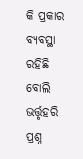କି ପ୍ରକାର ବ୍ୟବସ୍ଥା ରହିଛି ବୋଲି ଭର୍ତ୍ତୃହରି ପ୍ରଶ୍ନ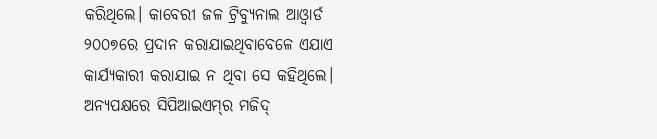କରିଥିଲେ। କାବେରୀ ଜଳ ଟ୍ରିବ୍ୟୁନାଲ ଆଓ୍ବାର୍ଡ ୨୦୦୭ରେ ପ୍ରଦାନ କରାଯାଇଥିବାବେଳେ ଏଯାଏ କାର୍ଯ୍ୟକାରୀ କରାଯାଇ ନ ଥିବା ସେ କହିଥିଲେ।
ଅନ୍ୟପକ୍ଷରେ ସିପିଆଇଏମ୍‌ର ମଜିଦ୍‌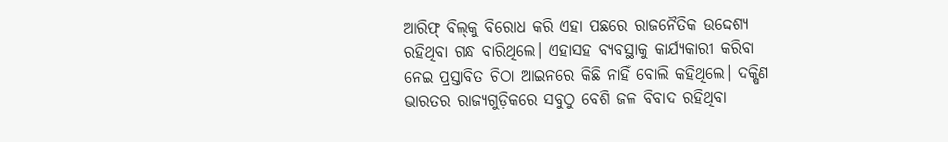ଆରିଫ୍‌ ବିଲ୍‌କୁ ବିରୋଧ କରି ଏହା ପଛରେ ରାଜନୈତିକ ଉଦ୍ଦେଶ୍ୟ ରହିଥିବା ଗନ୍ଧ ବାରିଥିଲେ। ଏହାସହ ବ୍ୟବସ୍ଥାକୁ କାର୍ଯ୍ୟକାରୀ କରିବା ନେଇ ପ୍ରସ୍ତାବିତ ଚିଠା ଆଇନରେ କିଛି ନାହିଁ ବୋଲି କହିଥିଲେ। ଦକ୍ଷିଣ ଭାରତର ରାଜ୍ୟଗୁଡ଼ିକରେ ସବୁଠୁ ବେଶି ଜଳ ବିବାଦ ରହିଥିବା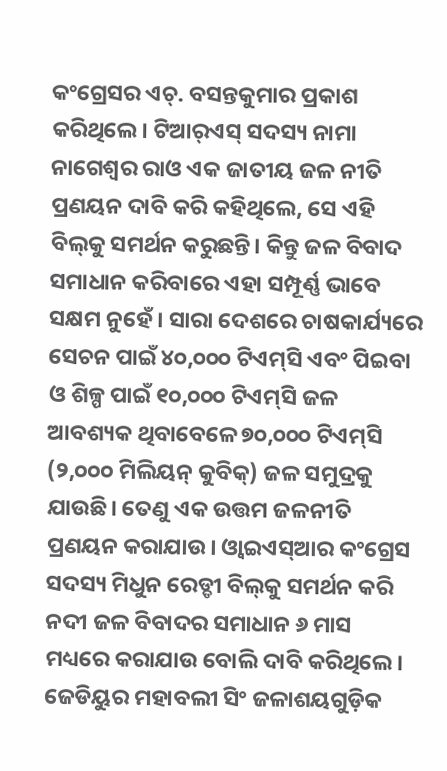କଂଗ୍ରେସର ଏଚ୍‌. ବସନ୍ତକୁମାର ପ୍ରକାଶ କରିଥିଲେ। ଟିଆର୍‌ଏସ୍‌ ସଦସ୍ୟ ନାମା ନାଗେଶ୍ୱର ରାଓ ଏକ ଜାତୀୟ ଜଳ ନୀତି ପ୍ରଣୟନ ଦାବି କରି କହିଥିଲେ, ସେ ଏହି ବିଲ୍‌କୁ ସମର୍ଥନ କରୁଛନ୍ତି। କିନ୍ତୁ ଜଳ ବିବାଦ ସମାଧାନ କରିବାରେ ଏହା ସମ୍ପୂର୍ଣ୍ଣ ଭାବେ ସକ୍ଷମ ନୁହେଁ। ସାରା ଦେଶରେ ଚାଷକାର୍ଯ୍ୟରେ ସେଚନ ପାଇଁ ୪୦,୦୦୦ ଟିଏମ୍‌ସି ଏବଂ ପିଇବା ଓ ଶିଳ୍ପ ପାଇଁ ୧୦,୦୦୦ ଟିଏମ୍‌ସି ଜଳ ଆବଶ୍ୟକ ଥିବାବେଳେ ୭୦,୦୦୦ ଟିଏମ୍‌ସି (୨,୦୦୦ ମିଲିୟନ୍‌ କୁବିକ୍‌) ଜଳ ସମୁଦ୍ରକୁ ଯାଉଛି। ତେଣୁ ଏକ ଉତ୍ତମ ଜଳନୀତି ପ୍ରଣୟନ କରାଯାଉ। ଓ୍ବାଇଏସ୍‌ଆର କଂଗ୍ରେସ ସଦସ୍ୟ ମିଧୁନ ରେଡ୍ଡୀ ବିଲ୍‌କୁ ସମର୍ଥନ କରି ନଦୀ ଜଳ ବିବାଦର ସମାଧାନ ୬ ମାସ ମଧ୍ୟରେ କରାଯାଉ ବୋଲି ଦାବି କରିଥିଲେ। ଜେଡିୟୁର ମହାବଲୀ ସିଂ ଜଳାଶୟଗୁଡ଼ିକ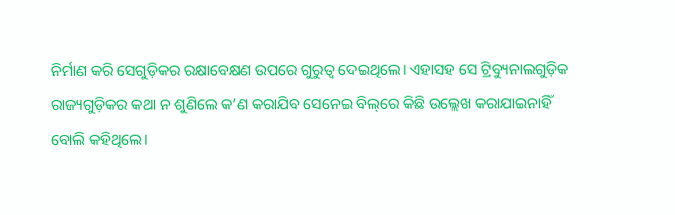ନିର୍ମାଣ କରି ସେଗୁଡ଼ିକର ରକ୍ଷାବେକ୍ଷଣ ଉପରେ ଗୁରୁତ୍ୱ ଦେଇଥିଲେ। ଏହାସହ ସେ ଟ୍ରିବ୍ୟୁନାଲଗୁଡ଼ିକ ରାଜ୍ୟଗୁଡ଼ିକର କଥା ନ ଶୁଣିଲେ କ’ଣ କରାଯିବ ସେନେଇ ବିଲ୍‌ରେ କିଛି ଉଲ୍ଲେଖ କରାଯାଇନାହିଁ ବୋଲି କହିଥିଲେ।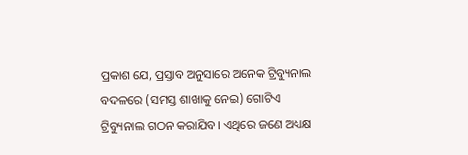ପ୍ରକାଶ ଯେ, ପ୍ରସ୍ତାବ ଅନୁସାରେ ଅନେକ ଟ୍ରିବ୍ୟୁନାଲ ବଦଳରେ (ସମସ୍ତ ଶାଖାକୁ ନେଇ) ଗୋଟିଏ ଟ୍ରିବ୍ୟୁନାଲ ଗଠନ କରାଯିବ। ଏଥିରେ ଜଣେ ଅଧ୍ୟକ୍ଷ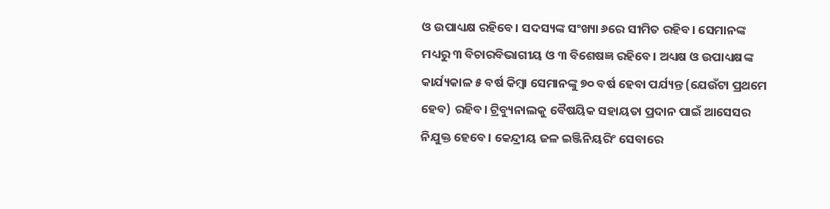ଓ ଉପାଧ୍ୟକ୍ଷ ରହିବେ। ସଦସ୍ୟଙ୍କ ସଂଖ୍ୟା ୬ରେ ସୀମିତ ରହିବ। ସେମାନଙ୍କ ମଧ୍ୟରୁ ୩ ବିଚାରବିଭାଗୀୟ ଓ ୩ ବିଶେଷଜ୍ଞ ରହିବେ। ଅଧ୍ୟକ୍ଷ ଓ ଉପାଧ୍ୟକ୍ଷଙ୍କ କାର୍ଯ୍ୟକାଳ ୫ ବର୍ଷ କିମ୍ବା ସେମାନଙ୍କୁ ୭୦ ବର୍ଷ ହେବା ପର୍ଯ୍ୟନ୍ତ (ଯେଉଁଟା ପ୍ରଥମେ ହେବ) ରହିବ। ଟ୍ରିବ୍ୟୁନାଲକୁ ବୈଷୟିକ ସହାୟତା ପ୍ରଦାନ ପାଇଁ ଆସେସର ନିଯୁକ୍ତ ହେବେ। କେନ୍ଦ୍ରୀୟ ଜଳ ଇଞ୍ଜିନିୟରିଂ ସେବାରେ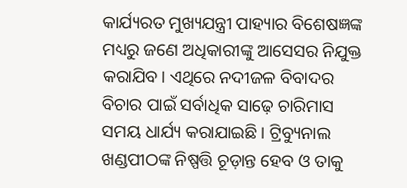କାର୍ଯ୍ୟରତ ମୁଖ୍ୟଯନ୍ତ୍ରୀ ପାହ୍ୟାର ବିଶେଷଜ୍ଞଙ୍କ ମଧ୍ୟରୁ ଜଣେ ଅଧିକାରୀଙ୍କୁ ଆସେସର ନିଯୁକ୍ତ କରାଯିବ। ଏଥିରେ ନଦୀଜଳ ବିବାଦର ବିଚାର ପାଇଁ ସର୍ବାଧିକ ସାଢ଼େ ଚାରିମାସ ସମୟ ଧାର୍ଯ୍ୟ କରାଯାଇଛି। ଟ୍ରିବ୍ୟୁନାଲ ଖଣ୍ଡପୀଠଙ୍କ ନିଷ୍ପତ୍ତି ଚୂଡ଼ାନ୍ତ ହେବ ଓ ତାକୁ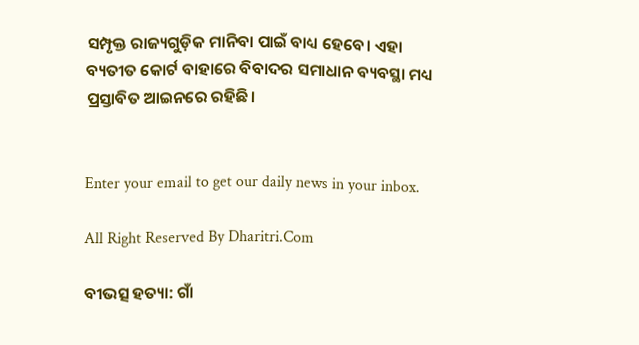ସମ୍ପୃକ୍ତ ରାଜ୍ୟଗୁଡ଼ିକ ମାନିବା ପାଇଁ ବାଧ୍ୟ ହେବେ। ଏହା ବ୍ୟତୀତ କୋର୍ଟ ବାହାରେ ବିବାଦର ସମାଧାନ ବ୍ୟବସ୍ଥା ମଧ୍ୟ ପ୍ରସ୍ତାବିତ ଆଇନରେ ରହିଛି।


Enter your email to get our daily news in your inbox.

All Right Reserved By Dharitri.Com

ବୀଭତ୍ସ ହତ୍ୟା: ଗାଁ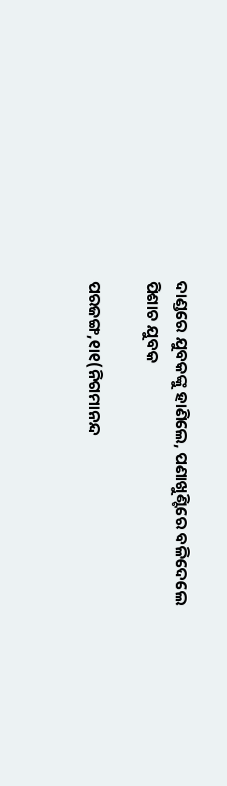ଦାଣ୍ଡରେ ଯୁବକଙ୍କୁ ହାଣିଲେ, ପଣାଖୁଣ୍ଟିରେ ବଳିଦେଲେ ପିଶାଚ ଯୁବକ

ପରଜଙ୍ଗ,୧ା୧(ନିଗମାନନ୍ଦ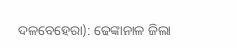ଦଳବେହେରା): ଢେଙ୍କାନାଳ ଜିଲା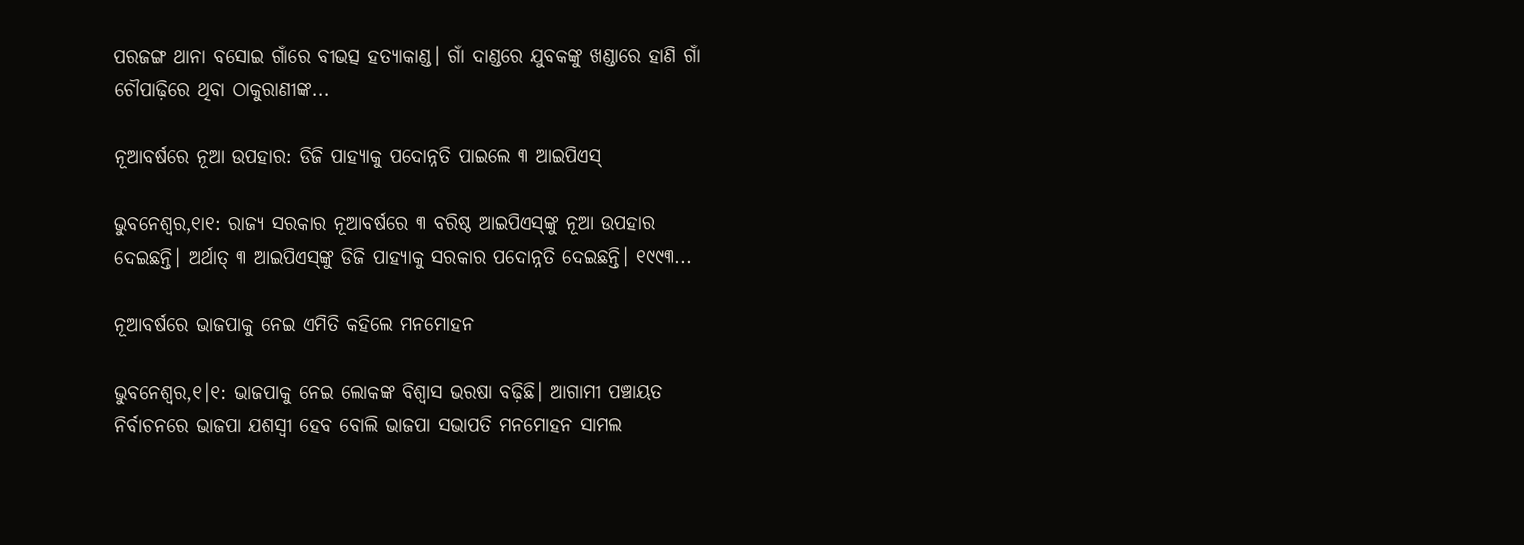ପରଜଙ୍ଗ ଥାନା ବସୋଇ ଗାଁରେ ବୀଭତ୍ସ ହତ୍ୟାକାଣ୍ଡ। ଗାଁ ଦାଣ୍ଡରେ ଯୁବକଙ୍କୁ ଖଣ୍ଡାରେ ହାଣି ଗାଁ ଚୌପାଢ଼ିରେ ଥିବା ଠାକୁରାଣୀଙ୍କ...

ନୂଆବର୍ଷରେ ନୂଆ ଉପହାର: ଡିଜି ପାହ୍ୟାକୁ ପଦୋନ୍ନତି ପାଇଲେ ୩ ଆଇପିଏସ୍‌

ଭୁବନେଶ୍ୱର,୧ା୧: ରାଜ୍ୟ ସରକାର ନୂଆବର୍ଷରେ ୩ ବରିଷ୍ଠ ଆଇପିଏସ୍‌ଙ୍କୁ ନୂଆ ଉପହାର ଦେଇଛନ୍ତି। ଅର୍ଥାତ୍‌ ୩ ଆଇପିଏସ୍‌ଙ୍କୁ ଡିଜି ପାହ୍ୟାକୁ ସରକାର ପଦୋନ୍ନତି ଦେଇଛନ୍ତି। ୧୯୯୩...

ନୂଆବର୍ଷରେ ଭାଜପାକୁ ନେଇ ଏମିତି କହିଲେ ମନମୋହନ

ଭୁବନେଶ୍ୱର,୧।୧: ଭାଜପାକୁ ନେଇ ଲୋକଙ୍କ ବିଶ୍ୱାସ ଭରଷା ବଢ଼ିଛି। ଆଗାମୀ ପଞ୍ଚାୟତ ନିର୍ବାଚନରେ ଭାଜପା ଯଶସ୍ବୀ ହେବ ବୋଲି ଭାଜପା ସଭାପତି ମନମୋହନ ସାମଲ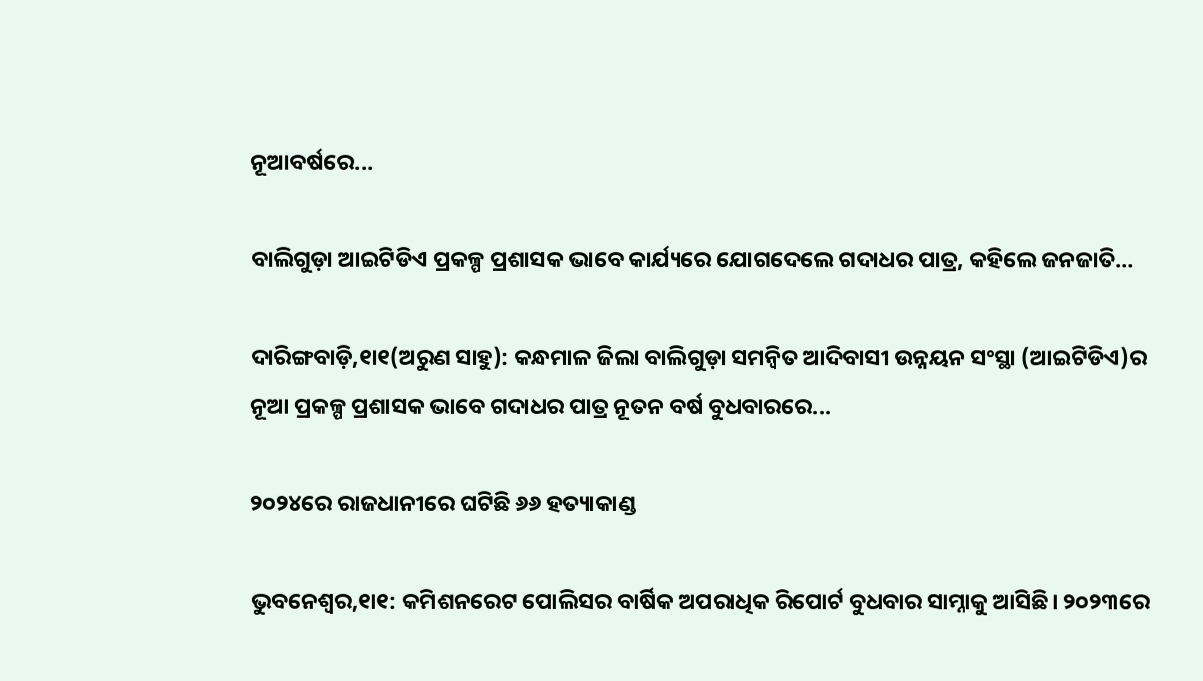ନୂଆବର୍ଷରେ...

ବାଲିଗୁଡ଼ା ଆଇଟିଡିଏ ପ୍ରକଳ୍ପ ପ୍ରଶାସକ ଭାବେ କାର୍ଯ୍ୟରେ ଯୋଗଦେଲେ ଗଦାଧର ପାତ୍ର, କହିଲେ ଜନଜାତି…

ଦାରିଙ୍ଗବାଡ଼ି,୧ା୧(ଅରୁଣ ସାହୁ): କନ୍ଧମାଳ ଜିଲା ବାଲିଗୁଡ଼ା ସମନ୍ବିତ ଆଦିବାସୀ ଉନ୍ନୟନ ସଂସ୍ଥା (ଆଇଟିଡିଏ)ର ନୂଆ ପ୍ରକଳ୍ପ ପ୍ରଶାସକ ଭାବେ ଗଦାଧର ପାତ୍ର ନୂତନ ବର୍ଷ ବୁଧବାରରେ...

୨୦୨୪ରେ ରାଜଧାନୀରେ ଘଟିଛି ୬୬ ହତ୍ୟାକାଣ୍ଡ

ଭୁବନେଶ୍ୱର,୧ା୧: କମିଶନରେଟ ପୋଲିସର ବାର୍ଷିକ ଅପରାଧିକ ରିପୋର୍ଟ ବୁଧବାର ସାମ୍ନାକୁ ଆସିଛି। ୨୦୨୩ରେ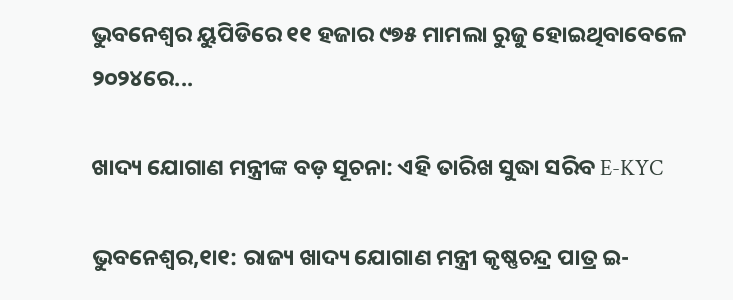ଭୁବନେଶ୍ୱର ୟୁପିଡିରେ ୧୧ ହଜାର ୯୭୫ ମାମଲା ରୁଜୁ ହୋଇଥିବାବେଳେ ୨୦୨୪ରେ...

ଖାଦ୍ୟ ଯୋଗାଣ ମନ୍ତ୍ରୀଙ୍କ ବଡ଼ ସୂଚନା: ଏହି ତାରିଖ ସୁଦ୍ଧା ସରିବ E-KYC

ଭୁବନେଶ୍ୱର,୧ା୧: ରାଜ୍ୟ ଖାଦ୍ୟ ଯୋଗାଣ ମନ୍ତ୍ରୀ କୃଷ୍ଣଚନ୍ଦ୍ର ପାତ୍ର ଇ-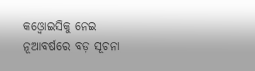କଓ୍ବୋଇସିକୁ ନେଇ ନୂଆବର୍ଷରେ ବଡ଼ ସୂଚନା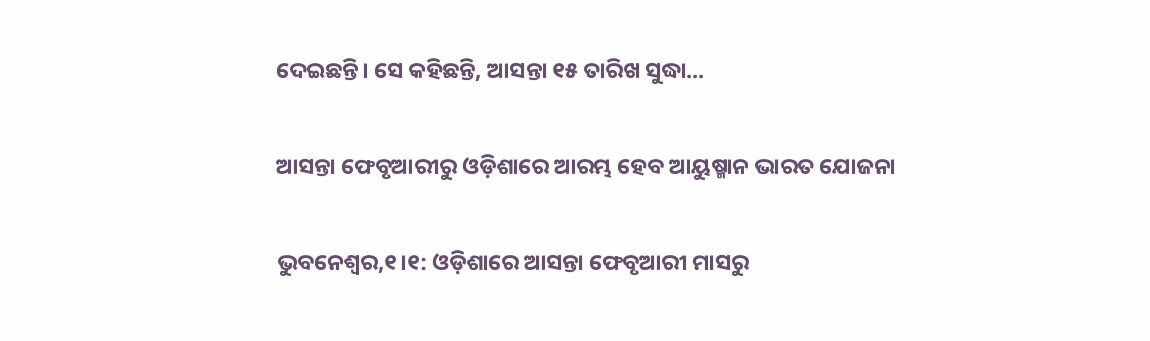ଦେଇଛନ୍ତି। ସେ କହିଛନ୍ତି, ଆସନ୍ତା ୧୫ ତାରିଖ ସୁଦ୍ଧା...

ଆସନ୍ତା ଫେବୃଆରୀରୁ ଓଡ଼ିଶାରେ ଆରମ୍ଭ ହେବ ଆୟୁଷ୍ମାନ ଭାରତ ଯୋଜନା

ଭୁବନେଶ୍ୱର,୧।୧: ଓଡ଼ିଶାରେ ଆସନ୍ତା ଫେବୃଆରୀ ମାସରୁ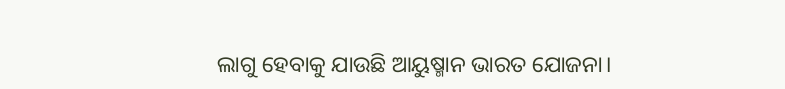ଲାଗୁ ହେବାକୁ ଯାଉଛି ଆୟୁଷ୍ମାନ ଭାରତ ଯୋଜନା।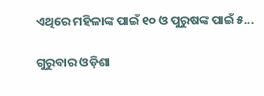ଏଥିରେ ମହିଳାଙ୍କ ପାଇଁ ୧୦ ଓ ପୁରୁଷଙ୍କ ପାଇଁ ୫...

ଗୁରୁବାର ଓଡ଼ିଶା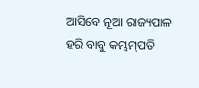ଆସିବେ ନୂଆ ରାଜ୍ୟପାଳ ହରି ବାବୁ କମ୍ଭମ୍‌ପତି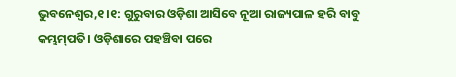ଭୁବନେଶ୍ୱର,୧।୧: ଗୁରୁବାର ଓଡ଼ିଶା ଆସିବେ ନୂଆ ରାଜ୍ୟପାଳ ହରି ବାବୁ କମ୍ଭମ୍‌ପତି। ଓଡ଼ିଶାରେ ପହଞ୍ଚିବା ପରେ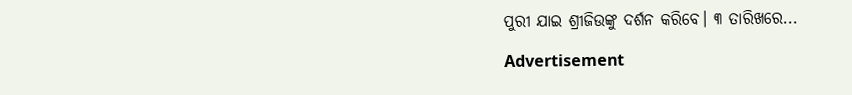ପୁରୀ ଯାଇ ଶ୍ରୀଜିଉଙ୍କୁ ଦର୍ଶନ କରିବେ। ୩ ତାରିଖରେ...

Advertisement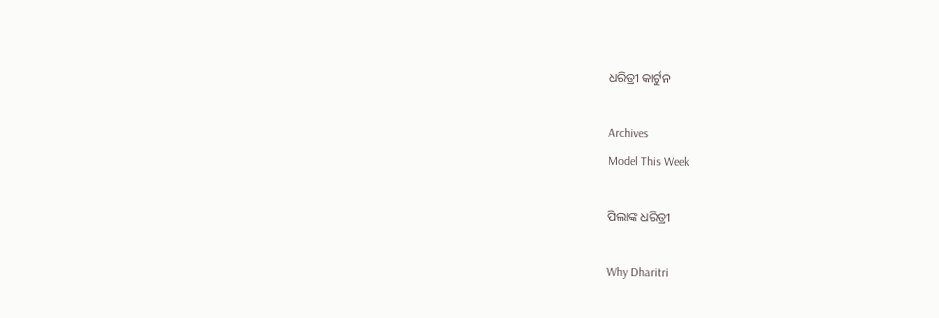ଧରିତ୍ରୀ କାର୍ଟୁନ

Archives
Model This Week

ପିଲାଙ୍କ ଧରିତ୍ରୀ

Why Dharitri